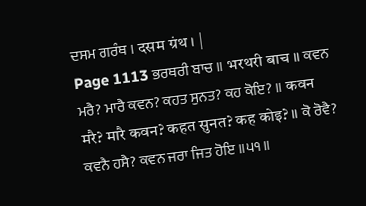ਦਸਮ ਗਰੰਥ । दसम ग्रंथ । |
Page 1113 ਭਰਥਰੀ ਬਾਚ ॥ भरथरी बाच ॥ ਕਵਨ ਮਰੈ? ਮਾਰੈ ਕਵਨ? ਕਹਤ ਸੁਨਤ? ਕਹ ਕੋਇ? ॥ कवन मरै? मारै कवन? कहत सुनत? कह कोइ? ॥ ਕੋ ਰੋਵੈ? ਕਵਨੈ ਹਸੈ? ਕਵਨ ਜਰਾ ਜਿਤ ਹੋਇ ॥੫੧॥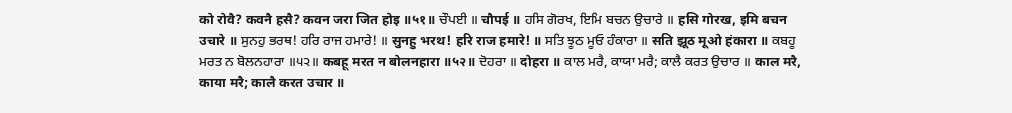को रोवै? कवनै हसै? कवन जरा जित होइ ॥५१॥ ਚੌਪਈ ॥ चौपई ॥ ਹਸਿ ਗੋਰਖ, ਇਮਿ ਬਚਨ ਉਚਾਰੇ ॥ हसि गोरख, इमि बचन उचारे ॥ ਸੁਨਹੁ ਭਰਥ! ਹਰਿ ਰਾਜ ਹਮਾਰੇ! ॥ सुनहु भरथ! हरि राज हमारे! ॥ ਸਤਿ ਝੂਠ ਮੂਓ ਹੰਕਾਰਾ ॥ सति झूठ मूओ हंकारा ॥ ਕਬਹੂ ਮਰਤ ਨ ਬੋਲਨਹਾਰਾ ॥੫੨॥ कबहू मरत न बोलनहारा ॥५२॥ ਦੋਹਰਾ ॥ दोहरा ॥ ਕਾਲ ਮਰੈ, ਕਾਯਾ ਮਰੈ; ਕਾਲੈ ਕਰਤ ਉਚਾਰ ॥ काल मरै, काया मरै; कालै करत उचार ॥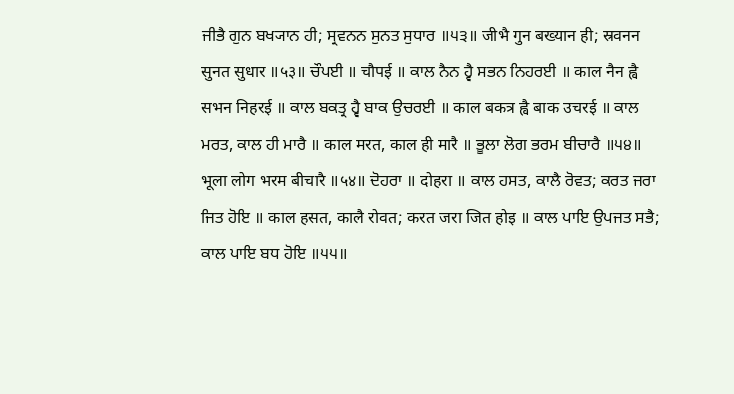ਜੀਭੈ ਗੁਨ ਬਖ੍ਯਾਨ ਹੀ; ਸ੍ਰਵਨਨ ਸੁਨਤ ਸੁਧਾਰ ॥੫੩॥ जीभै गुन बख्यान ही; स्रवनन सुनत सुधार ॥५३॥ ਚੌਪਈ ॥ चौपई ॥ ਕਾਲ ਨੈਨ ਹ੍ਵੈ ਸਭਨ ਨਿਹਰਈ ॥ काल नैन ह्वै सभन निहरई ॥ ਕਾਲ ਬਕਤ੍ਰ ਹ੍ਵੈ ਬਾਕ ਉਚਰਈ ॥ काल बकत्र ह्वै बाक उचरई ॥ ਕਾਲ ਮਰਤ, ਕਾਲ ਹੀ ਮਾਰੈ ॥ काल मरत, काल ही मारै ॥ ਭੂਲਾ ਲੋਗ ਭਰਮ ਬੀਚਾਰੈ ॥੫੪॥ भूला लोग भरम बीचारै ॥५४॥ ਦੋਹਰਾ ॥ दोहरा ॥ ਕਾਲ ਹਸਤ, ਕਾਲੈ ਰੋਵਤ; ਕਰਤ ਜਰਾ ਜਿਤ ਹੋਇ ॥ काल हसत, कालै रोवत; करत जरा जित होइ ॥ ਕਾਲ ਪਾਇ ਉਪਜਤ ਸਭੈ; ਕਾਲ ਪਾਇ ਬਧ ਹੋਇ ॥੫੫॥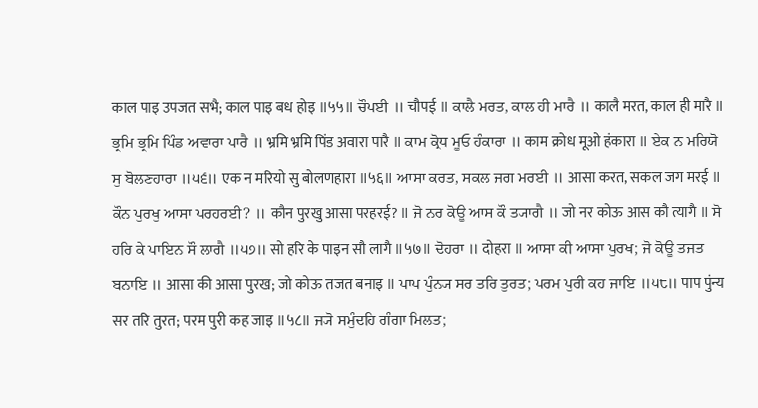काल पाइ उपजत सभै; काल पाइ बध होइ ॥५५॥ ਚੌਪਈ ॥ चौपई ॥ ਕਾਲੈ ਮਰਤ, ਕਾਲ ਹੀ ਮਾਰੈ ॥ कालै मरत, काल ही मारै ॥ ਭ੍ਰਮਿ ਭ੍ਰਮਿ ਪਿੰਡ ਅਵਾਰਾ ਪਾਰੈ ॥ भ्रमि भ्रमि पिंड अवारा पारै ॥ ਕਾਮ ਕ੍ਰੋਧ ਮੂਓ ਹੰਕਾਰਾ ॥ काम क्रोध मूओ हंकारा ॥ ਏਕ ਨ ਮਰਿਯੋ ਸੁ ਬੋਲਣਹਾਰਾ ॥੫੬॥ एक न मरियो सु बोलणहारा ॥५६॥ ਆਸਾ ਕਰਤ, ਸਕਲ ਜਗ ਮਰਈ ॥ आसा करत, सकल जग मरई ॥ ਕੌਨ ਪੁਰਖੁ ਆਸਾ ਪਰਹਰਈ? ॥ कौन पुरखु आसा परहरई? ॥ ਜੋ ਨਰ ਕੋਊ ਆਸ ਕੌ ਤ੍ਯਾਗੈ ॥ जो नर कोऊ आस कौ त्यागै ॥ ਸੋ ਹਰਿ ਕੇ ਪਾਇਨ ਸੌ ਲਾਗੈ ॥੫੭॥ सो हरि के पाइन सौ लागै ॥५७॥ ਦੋਹਰਾ ॥ दोहरा ॥ ਆਸਾ ਕੀ ਆਸਾ ਪੁਰਖ; ਜੋ ਕੋਊ ਤਜਤ ਬਨਾਇ ॥ आसा की आसा पुरख; जो कोऊ तजत बनाइ ॥ ਪਾਪ ਪੁੰਨ੍ਯ ਸਰ ਤਰਿ ਤੁਰਤ; ਪਰਮ ਪੁਰੀ ਕਹ ਜਾਇ ॥੫੮॥ पाप पुंन्य सर तरि तुरत; परम पुरी कह जाइ ॥५८॥ ਜ੍ਯੋ ਸਮੁੰਦਹਿ ਗੰਗਾ ਮਿਲਤ;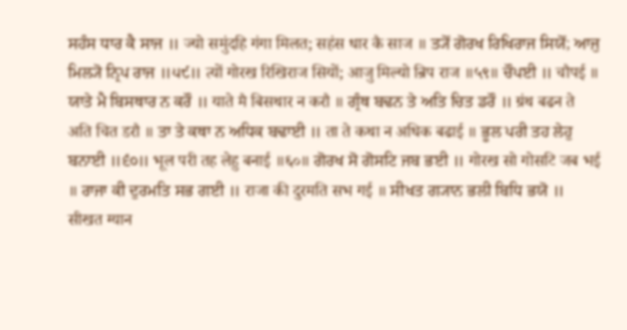ਸਹੰਸ ਧਾਰ ਕੈ ਸਾਜ ॥ ज्यो समुंदहि गंगा मिलत; सहंस धार कै साज ॥ ਤ੍ਯੋਂ ਗੋਰਖ ਰਿਖਿਰਾਜ ਸਿਯੋਂ; ਆਜੁ ਮਿਲ੍ਯੋ ਨ੍ਰਿਪ ਰਾਜ ॥੫੯॥ त्यों गोरख रिखिराज सियों; आजु मिल्यो न्रिप राज ॥५९॥ ਚੌਪਈ ॥ चौपई ॥ ਯਾਤੇ ਮੈ ਬਿਸਥਾਰ ਨ ਕਰੌ ॥ याते मै बिसथार न करौ ॥ ਗ੍ਰੰਥ ਬਢਨ ਤੇ ਅਤਿ ਚਿਤ ਡਰੌ ॥ ग्रंथ बढन ते अति चित डरौ ॥ ਤਾ ਤੇ ਕਥਾ ਨ ਅਧਿਕ ਬਢਾਈ ॥ ता ते कथा न अधिक बढाई ॥ ਭੂਲ ਪਰੀ ਤਹ ਲੇਹੁ ਬਨਾਈ ॥੬੦॥ भूल परी तह लेहु बनाई ॥६०॥ ਗੋਰਖ ਸੋ ਗੋਸਟਿ ਜਬ ਭਈ ॥ गोरख सो गोसटि जब भई ॥ ਰਾਜਾ ਕੀ ਦੁਰਮਤਿ ਸਭ ਗਈ ॥ राजा की दुरमति सभ गई ॥ ਸੀਖਤ ਗ੍ਯਾਨ ਭਲੀ ਬਿਧਿ ਭਯੋ ॥ सीखत ग्यान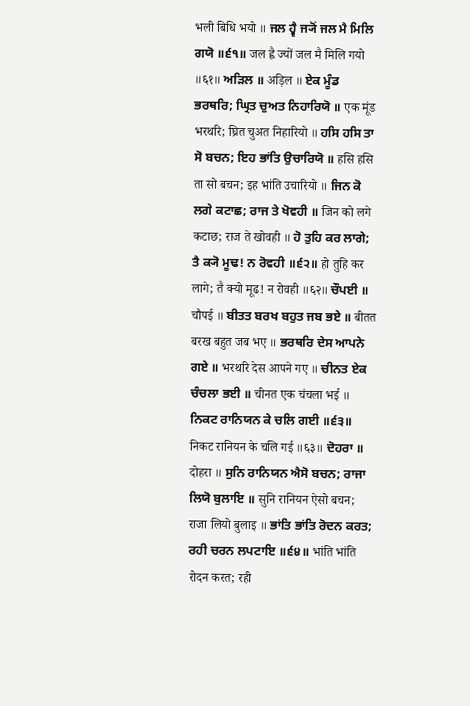भली बिधि भयो ॥ ਜਲ ਹ੍ਵੈ ਜ੍ਯੋਂ ਜਲ ਮੈ ਮਿਲਿ ਗਯੋ ॥੬੧॥ जल ह्वै ज्यों जल मै मिलि गयो ॥६१॥ ਅੜਿਲ ॥ अड़िल ॥ ਏਕ ਮੂੰਡ ਭਰਥਰਿ; ਘ੍ਰਿਤ ਚੁਅਤ ਨਿਹਾਰਿਯੋ ॥ एक मूंड भरथरि; घ्रित चुअत निहारियो ॥ ਹਸਿ ਹਸਿ ਤਾ ਸੋ ਬਚਨ; ਇਹ ਭਾਂਤਿ ਉਚਾਰਿਯੋ ॥ हसि हसि ता सो बचन; इह भांति उचारियो ॥ ਜਿਨ ਕੋ ਲਗੇ ਕਟਾਛ; ਰਾਜ ਤੇ ਖੋਵਹੀ ॥ जिन को लगे कटाछ; राज ते खोवही ॥ ਹੋ ਤੁਹਿ ਕਰ ਲਾਗੇ; ਤੈ ਕ੍ਯੋ ਮੂਢ! ਨ ਰੋਵਹੀ ॥੬੨॥ हो तुहि कर लागे; तै क्यो मूढ! न रोवही ॥६२॥ ਚੌਪਈ ॥ चौपई ॥ ਬੀਤਤ ਬਰਖ ਬਹੁਤ ਜਬ ਭਏ ॥ बीतत बरख बहुत जब भए ॥ ਭਰਥਰਿ ਦੇਸ ਆਪਨੇ ਗਏ ॥ भरथरि देस आपने गए ॥ ਚੀਨਤ ਏਕ ਚੰਚਲਾ ਭਈ ॥ चीनत एक चंचला भई ॥ ਨਿਕਟ ਰਾਨਿਯਨ ਕੇ ਚਲਿ ਗਈ ॥੬੩॥ निकट रानियन के चलि गई ॥६३॥ ਦੋਹਰਾ ॥ दोहरा ॥ ਸੁਨਿ ਰਾਨਿਯਨ ਐਸੋ ਬਚਨ; ਰਾਜਾ ਲਿਯੋ ਬੁਲਾਇ ॥ सुनि रानियन ऐसो बचन; राजा लियो बुलाइ ॥ ਭਾਂਤਿ ਭਾਂਤਿ ਰੋਦਨ ਕਰਤ; ਰਹੀ ਚਰਨ ਲਪਟਾਇ ॥੬੪॥ भांति भांति रोदन करत; रही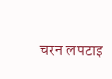चरन लपटाइ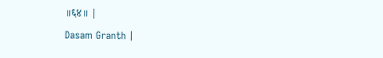॥६४॥ |
Dasam Granth |